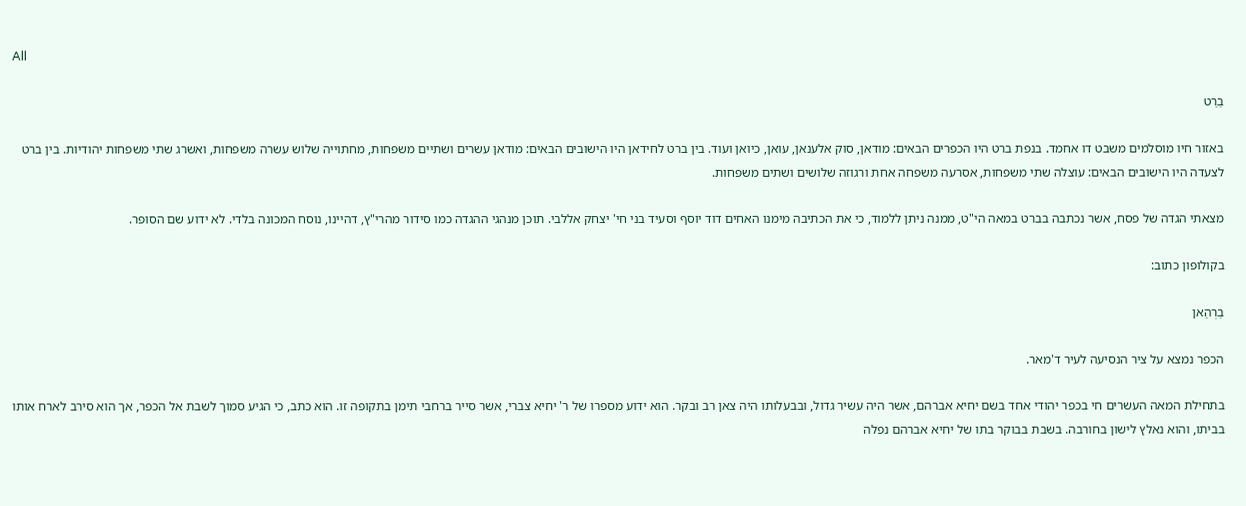All

בַרַט

באזור חיו מוסלמים משבט דו אחמד. בנפת ברט היו הכפרים הבאים: מודאן, סוק אלענאן, עואן, כיואן ועוד. בין ברט לחידאן היו הישובים הבאים: מודאן עשרים ושתיים משפחות, מחתוייה שלוש עשרה משפחות, ואשרג שתי משפחות יהודיות. בין ברט לצעדה היו הישובים הבאים: עוצלה שתי משפחות, אסרעה משפחה אחת ורגוזה שלושים ושתים משפחות.

מצאתי הגדה של פסח, אשר נכתבה בברט במאה הי"ט, ממנה ניתן ללמוד, כי את הכתיבה מימנו האחים דוד יוסף וסעיד בני חי' יצחק אללבי. תוכן מנהגי ההגדה כמו סידור מהרי"ץ, דהיינו, נוסח המכונה בלדי. לא ידוע שם הסופר.

בקולופון כתוב:

בַרְהַאן

הכפר נמצא על ציר הנסיעה לעיר ד'מאר.

בתחילת המאה העשרים חי בכפר יהודי אחד בשם יחיא אברהם, אשר היה עשיר גדול, ובבעלותו היה צאן רב ובקר. הוא ידוע מספרו של ר' יחיא צברי, אשר סייר ברחבי תימן בתקופה זו. הוא כתב, כי הגיע סמוך לשבת אל הכפר, אך הוא סירב לארח אותו בביתו, והוא נאלץ לישון בחורבה. בשבת בבוקר בתו של יחיא אברהם נפלה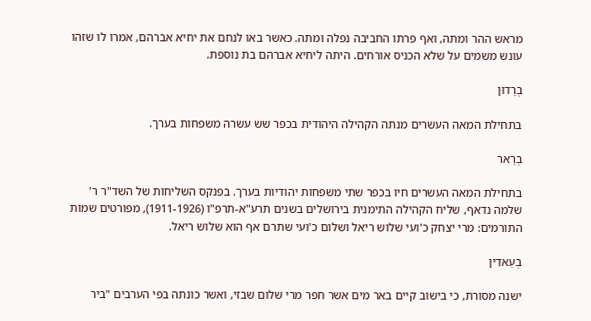מראש ההר ומתה, ואף פרתו החביבה נפלה ומתה. כאשר באו לנחם את יחיא אברהם, אמרו לו שזהו עונש משמים על שלא הכניס אורחים. היתה ליחיא אברהם בת נוספת.

בְרַדוּן

בתחילת המאה העשרים מנתה הקהילה היהודית בכפר שש עשרה משפחות בערך.

בְרַאר

בתחילת המאה העשרים חיו בכפר שתי משפחות יהודיות בערך. בפנקס השליחות של השד"ר ר' שלמה נדאף, שליח הקהילה התימנית בירושלים בשנים תרע"א-תרפ"ו (1911-1926), מפורטים שמות התורמים: מרי יצחק כ'ועי שלוש ריאל ושלום כ'ועי שתרם אף הוא שלוש ריאל.

בְעַאדִין

ישנה מסורת, כי בישוב קיים באר מים אשר חפר מרי שלום שבזי, ואשר כונתה בפי הערבים "ביר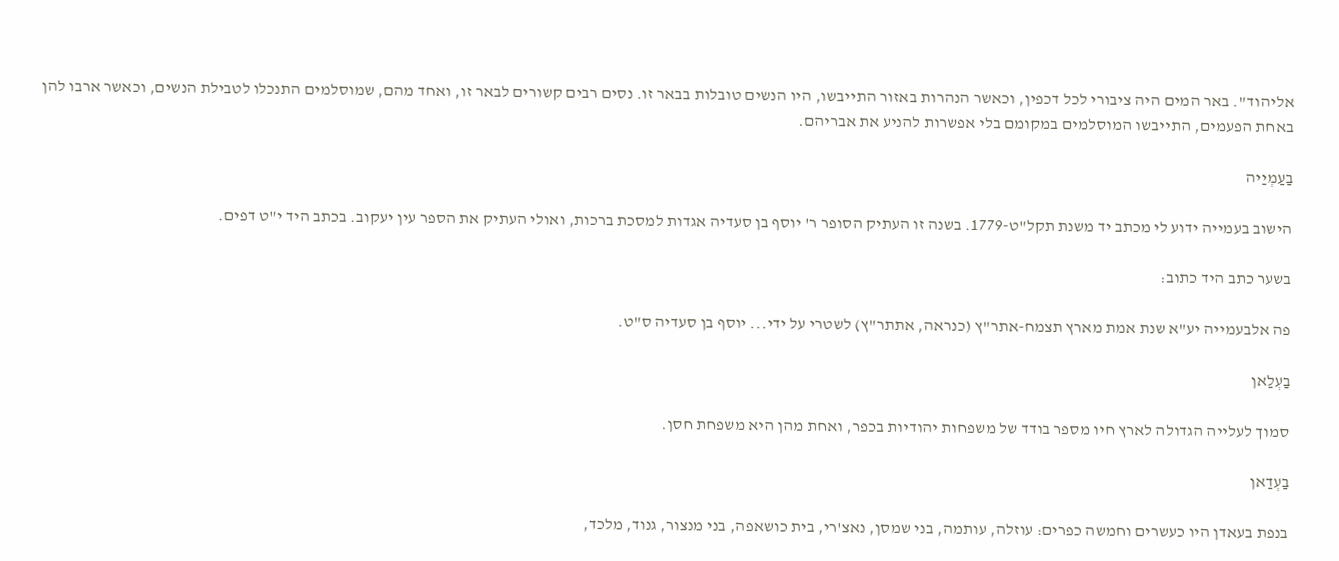אליהוד". באר המים היה ציבורי לכל דכפין, וכאשר הנהרות באזור התייבשו, היו הנשים טובלות בבאר זו. נסים רבים קשורים לבאר זו, ואחד מהם, שמוסלמים התנכלו לטבילת הנשים, וכאשר ארבו להן באחת הפעמים, התייבשו המוסלמים במקומם בלי אפשרות להניע את אבריהם.

בַעַמְיַיה

הישוב בעמייה ידוע לי מכתב יד משנת תקל"ט-1779. בשנה זו העתיק הסופר ר' יוסף בן סעדיה אגדות למסכת ברכות, ואולי העתיק את הספר עין יעקוב. בכתב היד י"ט דפים.

בשער כתב היד כתוב:

פה אלבעמייה יע"א שנת אמת מארץ תצמח-אתר"ץ (כנראה, אתתר"ץ) לשטרי על ידי... יוסף בן סעדיה ס"ט.

בַעְלַאן

סמוך לעלייה הגדולה לארץ חיו מספר בודד של משפחות יהודיות בכפר, ואחת מהן היא משפחת חסן.

בַעְדַאן

בנפת בעאדן היו כעשרים וחמשה כפרים: עוזלה, עותמה, בני שמסן, נאצ'רי, בית כושאפה, בני מנצור, גנוד, מלכד,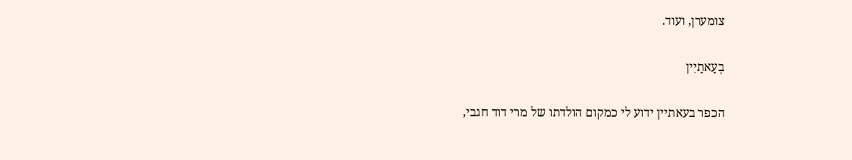צומערן, ועוד.

בְעַאתַיִין

הכפר בעאתיין ידוע לי כמקום הולדתו של מרי דוד חגבי,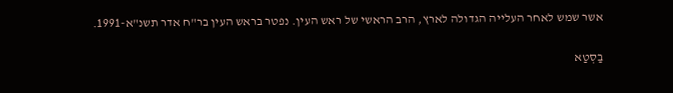אשר שמש לאחר העלייה הגדולה לארץ, הרב הראשי של ראש העין. נפטר בראש העין בר"ח אדר תשנ"א-1991.

בַסְטַא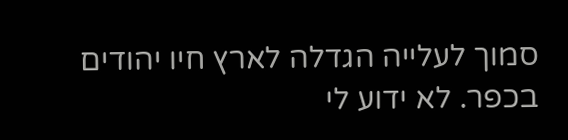סמוך לעלייה הגדלה לארץ חיו יהודים בכפר. לא ידוע לי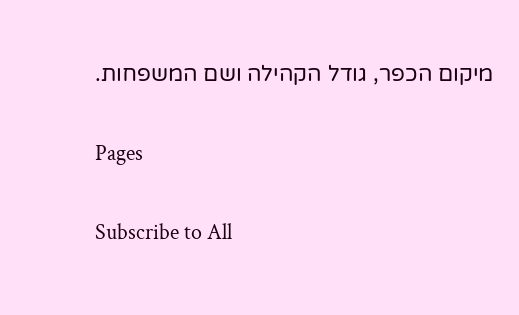מיקום הכפר, גודל הקהילה ושם המשפחות.

Pages

Subscribe to All